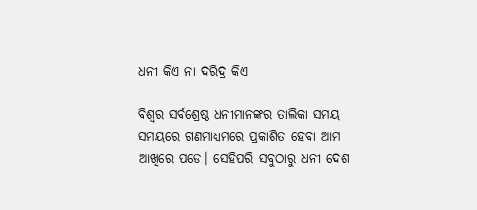ଧନୀ କିଏ ନା ଦରିଦ୍ର କିଏ

ବିଶ୍ୱର ସର୍ବଶ୍ରେଷ୍ଠ ଧନୀମାନଙ୍କର ତାଲିକା ସମୟ ସମୟରେ ଗଣମାଧ୍ୟମରେ ପ୍ରକାଶିତ ହେବା ଆମ ଆଖିରେ ପଡେ। ସେହିପରି ସବୁଠାରୁ ଧନୀ ଦେଶ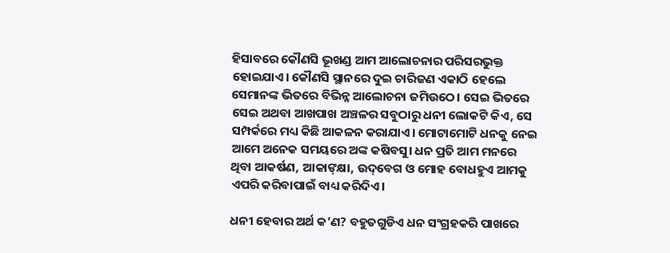ହିସାବରେ କୌଣସି ଭୂଖଣ୍ଡ ଆମ ଆଲୋଚନାର ପରିସରଭୁକ୍ତ ହୋଇଯାଏ। କୌଣସି ସ୍ଥାନରେ ଦୁଇ ଚାରିଜଣ ଏକାଠି ହେଲେ ସେମାନଙ୍କ ଭିତରେ ବିଭିନ୍ନ ଆଲୋଚନା ଜମିଉଠେ। ସେଇ ଭିତରେ ସେଇ ଅଥବା ଆଖପାଖ ଅଞ୍ଚଳର ସବୁଠାରୁ ଧନୀ ଲୋକଟି କିଏ, ସେ ସମ୍ପର୍କରେ ମଧ୍ୟ କିଛି ଆକଳନ କରାଯାଏ। ମୋଟାମୋଟି ଧନକୁ ନେଇ ଆମେ ଅନେକ ସମୟରେ ଅଙ୍କ କଷିବସୁ। ଧନ ପ୍ରତି ଆମ ମନରେ ଥିବା ଆକର୍ଷଣ, ଆକାଙ୍‌କ୍ଷା, ଉଦ୍‌ବେଗ ଓ ମୋହ ବୋଧହୁଏ ଆମକୁ ଏପରି କରିବାପାଇଁ ବାଧ୍ୟ କରିଦିଏ।

ଧନୀ ହେବାର ଅର୍ଥ କ’ଣ? ବହୁତଗୁଡିଏ ଧନ ସଂଗ୍ରହକରି ପାଖରେ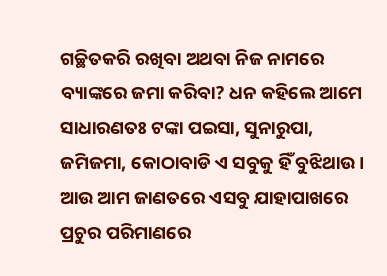ଗଚ୍ଛିତକରି ରଖିବା ଅଥବା ନିଜ ନାମରେ ବ୍ୟାଙ୍କରେ ଜମା କରିବା? ଧନ କହିଲେ ଆମେ ସାଧାରଣତଃ ଟଙ୍କା ପଇସା, ସୁନାରୁପା, ଜମିଜମା, କୋଠାବାଡି ଏ ସବୁକୁ ହିଁ ବୁଝିଥାଉ। ଆଉ ଆମ ଜାଣତରେ ଏସବୁ ଯାହାପାଖରେ ପ୍ରଚୁର ପରିମାଣରେ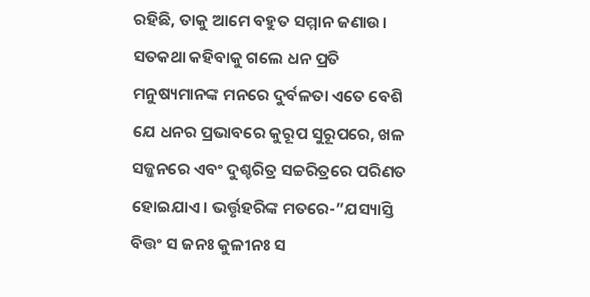ରହିଛି, ତାକୁ ଆମେ ବହୁତ ସମ୍ମାନ ଜଣାଉ। ସତକଥା କହିବାକୁ ଗଲେ ଧନ ପ୍ରତି ମନୁଷ୍ୟମାନଙ୍କ ମନରେ ଦୁର୍ବଳତା ଏତେ ବେଶି ଯେ ଧନର ପ୍ରଭାବରେ କୁରୂପ ସୁରୂପରେ, ଖଳ ସଜ୍ଜନରେ ଏବଂ ଦୁଶ୍ଚରିତ୍ର ସଚ୍ଚରିତ୍ରରେ ପରିଣତ ହୋଇଯାଏ। ଭର୍ତ୍ତୃହରିଙ୍କ ମତରେ-”ଯସ୍ୟାସ୍ତି ବିତ୍ତଂ ସ ଜନଃ କୁଳୀନଃ ସ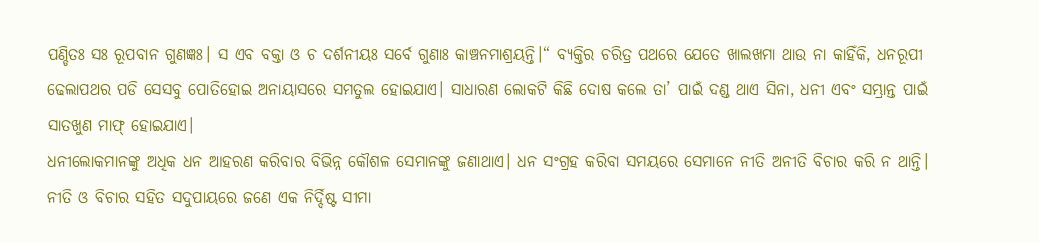ପଣ୍ଡିତଃ ସଃ ରୂପବାନ ଗୁଣଜ୍ଞଃ। ସ ଏବ ବକ୍ତା ଓ ଚ ଦର୍ଶନୀୟଃ ସର୍ବେ ଗୁଣାଃ କାଞ୍ଚନମାଶ୍ରୟନ୍ତି।“ ବ୍ୟକ୍ତିର ଚରିତ୍ର ପଥରେ ଯେତେ ଖାଲଖମା ଥାଉ ନା କାହିଁକି, ଧନରୂପୀ ଢେଲାପଥର ପଡି ସେସବୁ ପୋତିହୋଇ ଅନାୟାସରେ ସମତୁଲ ହୋଇଯାଏ। ସାଧାରଣ ଲୋକଟି କିଛି ଦୋଷ କଲେ ତା’ ପାଇଁ ଦଣ୍ଡ ଥାଏ ସିନା, ଧନୀ ଏବଂ ସମ୍ଭ୍ରାନ୍ତ ପାଇଁ ସାତଖୁଣ ମାଫ୍‌ ହୋଇଯାଏ।
ଧନୀଲୋକମାନଙ୍କୁ ଅଧିକ ଧନ ଆହରଣ କରିବାର ବିଭିନ୍ନ କୌଶଳ ସେମାନଙ୍କୁ ଜଣାଥାଏ। ଧନ ସଂଗ୍ରହ କରିବା ସମୟରେ ସେମାନେ ନୀତି ଅନୀତି ବିଚାର କରି ନ ଥାନ୍ତି। ନୀତି ଓ ବିଚାର ସହିତ ସଦୁପାୟରେ ଜଣେ ଏକ ନିର୍ଦ୍ଦିଷ୍ଟ ସୀମା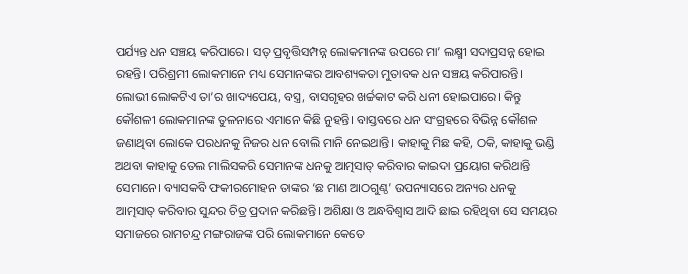ପର୍ଯ୍ୟନ୍ତ ଧନ ସଞ୍ଚୟ କରିପାରେ। ସତ୍‌ ପ୍ରବୃତ୍ତିସମ୍ପନ୍ନ ଲୋକମାନଙ୍କ ଉପରେ ମା’ ଲକ୍ଷ୍ମୀ ସଦାପ୍ରସନ୍ନ ହୋଇ ରହନ୍ତି। ପରିଶ୍ରମୀ ଲୋକମାନେ ମଧ୍ୟ ସେମାନଙ୍କର ଆବଶ୍ୟକତା ମୁତାବକ ଧନ ସଞ୍ଚୟ କରିପାରନ୍ତି। ଲୋଭୀ ଲୋକଟିଏ ତା’ର ଖାଦ୍ୟପେୟ, ବସ୍ତ୍ର, ବାସଗୃହର ଖର୍ଚ୍ଚକାଟ କରି ଧନୀ ହୋଇପାରେ। କିନ୍ତୁ କୌଶଳୀ ଲୋକମାନଙ୍କ ତୁଳନାରେ ଏମାନେ କିଛି ନୁହନ୍ତି। ବାସ୍ତବରେ ଧନ ସଂଗ୍ରହରେ ବିଭିନ୍ନ କୌଶଳ ଜଣାଥିବା ଲୋକେ ପରଧନକୁ ନିଜର ଧନ ବୋଲି ମାନି ନେଇଥାନ୍ତି। କାହାକୁ ମିଛ କହି, ଠକି, କାହାକୁ ଭଣ୍ଡି ଅଥବା କାହାକୁ ତେଲ ମାଲିସକରି ସେମାନଙ୍କ ଧନକୁ ଆତ୍ମସାତ୍‌ କରିବାର କାଇଦା ପ୍ରୟୋଗ କରିଥାନ୍ତି ସେମାନେ। ବ୍ୟାସକବି ଫକୀରମୋହନ ତାଙ୍କର ‘ଛ ମାଣ ଆଠଗୁଣ୍ଠ’ ଉପନ୍ୟାସରେ ଅନ୍ୟର ଧନକୁ ଆତ୍ମସାତ୍‌ କରିବାର ସୁନ୍ଦର ଚିତ୍ର ପ୍ରଦାନ କରିଛନ୍ତି। ଅଶିକ୍ଷା ଓ ଅନ୍ଧବିଶ୍ୱାସ ଆଦି ଛାଇ ରହିଥିବା ସେ ସମୟର ସମାଜରେ ରାମଚନ୍ଦ୍ର ମଙ୍ଗରାଜଙ୍କ ପରି ଲୋକମାନେ କେତେ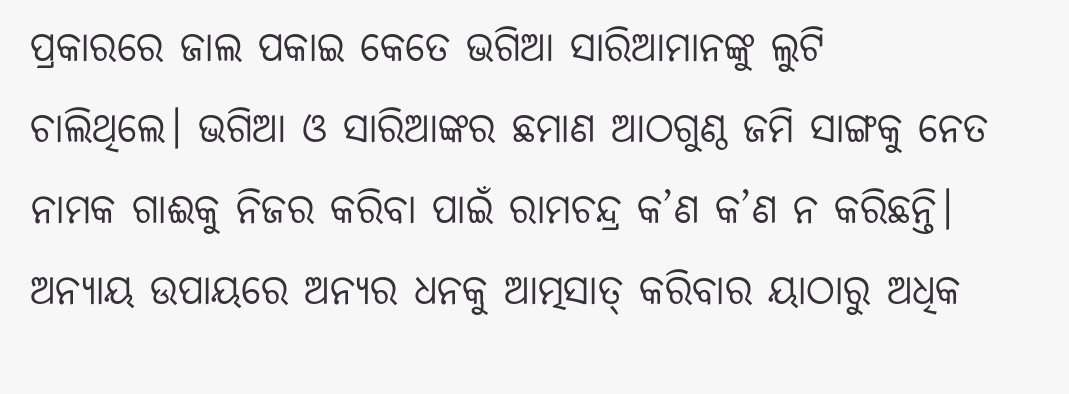ପ୍ରକାରରେ ଜାଲ ପକାଇ କେତେ ଭଗିଆ ସାରିଆମାନଙ୍କୁ ଲୁଟି ଚାଲିଥିଲେ। ଭଗିଆ ଓ ସାରିଆଙ୍କର ଛମାଣ ଆଠଗୁଣ୍ଠ ଜମି ସାଙ୍ଗକୁ ନେତ ନାମକ ଗାଈକୁ ନିଜର କରିବା ପାଇଁ ରାମଚନ୍ଦ୍ର କ’ଣ କ’ଣ ନ କରିଛନ୍ତି। ଅନ୍ୟାୟ ଉପାୟରେ ଅନ୍ୟର ଧନକୁ ଆତ୍ମସାତ୍‌ କରିବାର ୟାଠାରୁ ଅଧିକ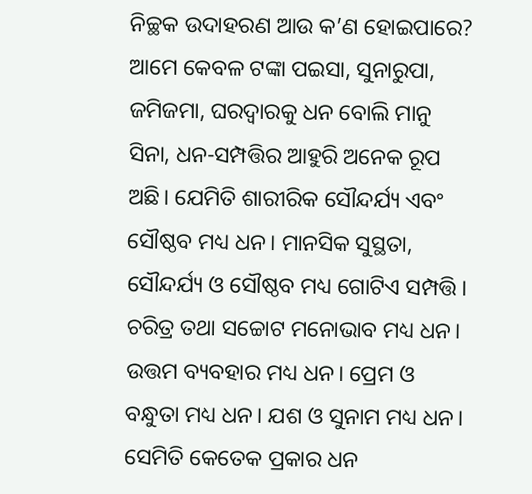ନିଚ୍ଛକ ଉଦାହରଣ ଆଉ କ’ଣ ହୋଇପାରେ?
ଆମେ କେବଳ ଟଙ୍କା ପଇସା, ସୁନାରୁପା, ଜମିଜମା, ଘରଦ୍ୱାରକୁ ଧନ ବୋଲି ମାନୁ ସିନା, ଧନ-ସମ୍ପତ୍ତିର ଆହୁରି ଅନେକ ରୂପ ଅଛି। ଯେମିତି ଶାରୀରିକ ସୌନ୍ଦର୍ଯ୍ୟ ଏବଂ ସୌଷ୍ଠବ ମଧ୍ୟ ଧନ। ମାନସିକ ସୁସ୍ଥତା, ସୌନ୍ଦର୍ଯ୍ୟ ଓ ସୌଷ୍ଠବ ମଧ୍ୟ ଗୋଟିଏ ସମ୍ପତ୍ତି। ଚରିତ୍ର ତଥା ସଚ୍ଚୋଟ ମନୋଭାବ ମଧ୍ୟ ଧନ। ଉତ୍ତମ ବ୍ୟବହାର ମଧ୍ୟ ଧନ। ପ୍ରେମ ଓ ବନ୍ଧୁତା ମଧ୍ୟ ଧନ। ଯଶ ଓ ସୁନାମ ମଧ୍ୟ ଧନ। ସେମିତି କେତେକ ପ୍ରକାର ଧନ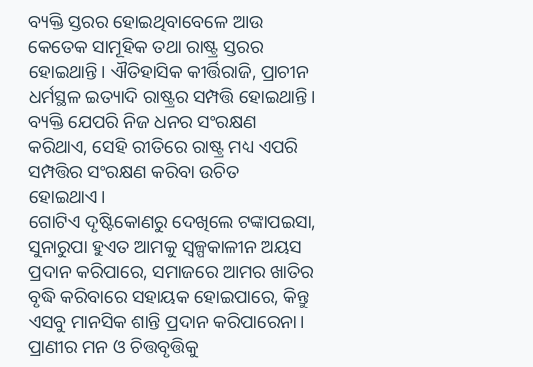ବ୍ୟକ୍ତି ସ୍ତରର ହୋଇଥିବାବେଳେ ଆଉ କେତେକ ସାମୂହିକ ତଥା ରାଷ୍ଟ୍ର ସ୍ତରର ହୋଇଥାନ୍ତି। ଐତିହାସିକ କୀର୍ତ୍ତିରାଜି, ପ୍ରାଚୀନ ଧର୍ମସ୍ଥଳ ଇତ୍ୟାଦି ରାଷ୍ଟ୍ରର ସମ୍ପତ୍ତି ହୋଇଥାନ୍ତି। ବ୍ୟକ୍ତି ଯେପରି ନିଜ ଧନର ସଂରକ୍ଷଣ କରିଥାଏ, ସେହି ରୀତିରେ ରାଷ୍ଟ୍ର ମଧ୍ୟ ଏପରି ସମ୍ପତ୍ତିର ସଂରକ୍ଷଣ କରିବା ଉଚିତ ହୋଇଥାଏ।
ଗୋଟିଏ ଦୃଷ୍ଟିକୋଣରୁ ଦେଖିଲେ ଟଙ୍କାପଇସା, ସୁନାରୁପା ହୁଏତ ଆମକୁ ସ୍ବଳ୍ପକାଳୀନ ଅୟସ ପ୍ରଦାନ କରିପାରେ, ସମାଜରେ ଆମର ଖାତିର ବୃଦ୍ଧି କରିବାରେ ସହାୟକ ହୋଇପାରେ, କିନ୍ତୁ ଏସବୁ ମାନସିକ ଶାନ୍ତି ପ୍ରଦାନ କରିପାରେନା। ପ୍ରାଣୀର ମନ ଓ ଚିତ୍ତବୃତ୍ତିକୁ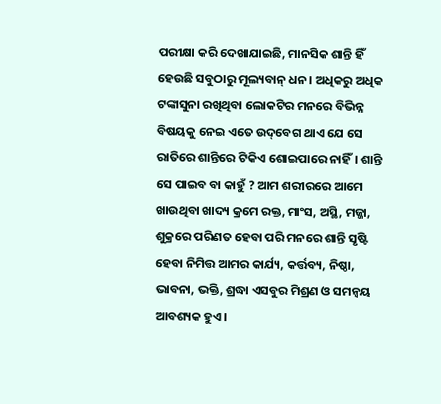ପରୀକ୍ଷା କରି ଦେଖାଯାଇଛି, ମାନସିକ ଶାନ୍ତି ହିଁ ହେଉଛି ସବୁଠାରୁ ମୂଲ୍ୟବାନ୍‌ ଧନ। ଅଧିକରୁ ଅଧିକ ଟଙ୍କାସୁନା ରଖିଥିବା ଲୋକଟିର ମନରେ ବିଭିନ୍ନ ବିଷୟକୁ ନେଇ ଏତେ ଉଦ୍‌ବେଗ ଥାଏ ଯେ ସେ ରାତିରେ ଶାନ୍ତିରେ ଟିକିଏ ଶୋଇପାରେ ନାହିଁ। ଶାନ୍ତି ସେ ପାଇବ ବା କାହୁଁ ? ଆମ ଶରୀରରେ ଆମେ ଖାଉଥିବା ଖାଦ୍ୟ କ୍ରମେ ରକ୍ତ, ମାଂସ, ଅସ୍ଥି, ମଜ୍ଜା, ଶୁକ୍ରରେ ପରିଣତ ହେବା ପରି ମନରେ ଶାନ୍ତି ସୃଷ୍ଟି ହେବା ନିମିତ୍ତ ଆମର କାର୍ଯ୍ୟ, କର୍ତ୍ତବ୍ୟ, ନିଷ୍ଠା, ଭାବନା, ଭକ୍ତି, ଶ୍ରଦ୍ଧା ଏସବୁର ମିଶ୍ରଣ ଓ ସମନ୍ବୟ ଆବଶ୍ୟକ ହୁଏ।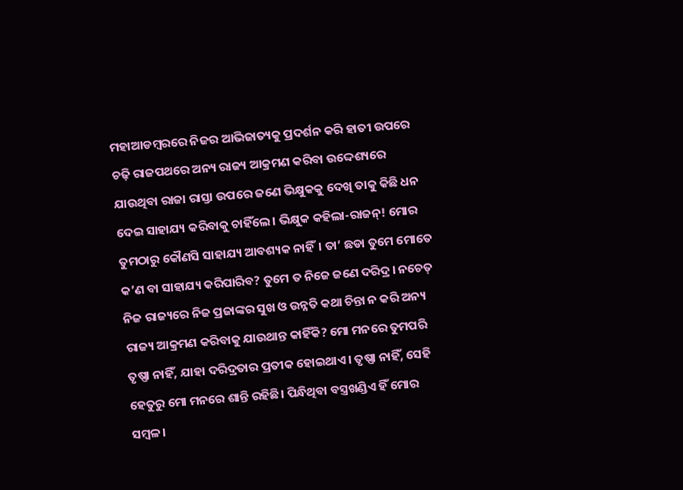ମହାଆଡମ୍ବରରେ ନିଜର ଆଭିଜାତ୍ୟକୁ ପ୍ରଦର୍ଶନ କରି ହାତୀ ଉପରେ ଚଢ଼ି ରାଜପଥରେ ଅନ୍ୟ ରାଜ୍ୟ ଆକ୍ରମଣ କରିବା ଉଦ୍ଦେଶ୍ୟରେ ଯାଉଥିବା ରାଜା ରାସ୍ତା ଉପରେ ଜଣେ ଭିକ୍ଷୁକକୁ ଦେଖି ତାକୁ କିଛି ଧନ ଦେଇ ସାହାଯ୍ୟ କରିବାକୁ ଚାହିଁଲେ। ଭିକ୍ଷୁକ କହିଲା-ରାଜନ୍‌! ମୋର ତୁମଠାରୁ କୌଣସି ସାହାଯ୍ୟ ଆବଶ୍ୟକ ନାହିଁ। ତା’ ଛଡା ତୁମେ ମୋତେ କ’ଣ ବା ସାହାଯ୍ୟ କରିପାରିବ? ତୁମେ ତ ନିଜେ ଜଣେ ଦରିଦ୍ର। ନଚେତ୍‌ ନିଜ ରାଜ୍ୟରେ ନିଜ ପ୍ରଜାଙ୍କର ସୁଖ ଓ ଉନ୍ନତି କଥା ଚିନ୍ତା ନ କରି ଅନ୍ୟ ରାଜ୍ୟ ଆକ୍ରମଣ କରିବାକୁ ଯାଉଥାନ୍ତ କାହିଁକି? ମୋ ମନରେ ତୁମପରି ତୃଷ୍ଣା ନାହିଁ, ଯାହା ଦରିଦ୍ରତାର ପ୍ରତୀକ ହୋଇଥାଏ। ତୃଷ୍ଣା ନାହିଁ, ସେହି ହେତୁରୁ ମୋ ମନରେ ଶାନ୍ତି ରହିଛି। ପିନ୍ଧିଥିବା ବସ୍ତ୍ରଖଣ୍ଡିଏ ହିଁ ମୋର ସମ୍ବଳ।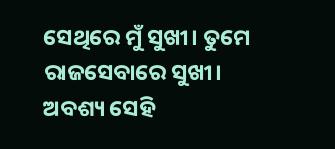ସେଥିରେ ମୁଁ ସୁଖୀ। ତୁମେ ରାଜସେବାରେ ସୁଖୀ। ଅବଶ୍ୟ ସେହି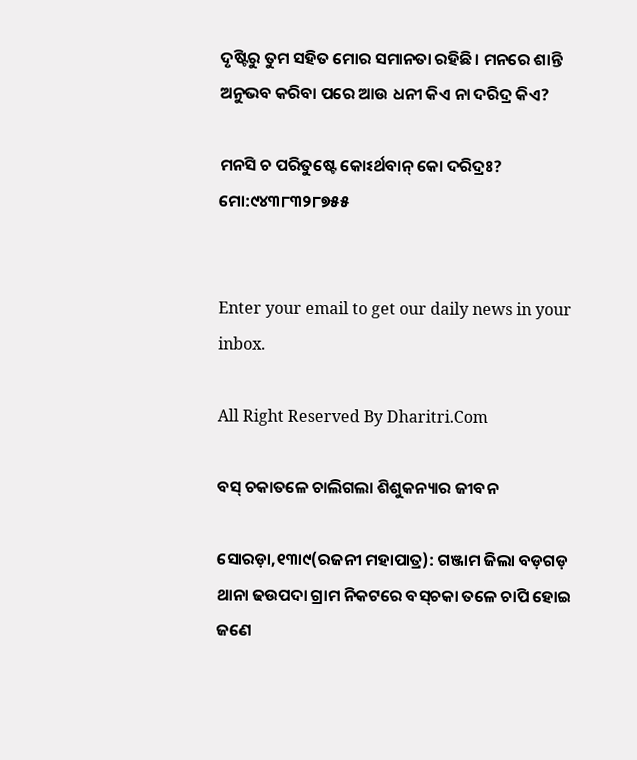ଦୃଷ୍ଟିରୁ ତୁମ ସହିତ ମୋର ସମାନତା ରହିଛି। ମନରେ ଶାନ୍ତି ଅନୁଭବ କରିବା ପରେ ଆଉ ଧନୀ କିଏ ନା ଦରିଦ୍ର କିଏ?

ମନସି ଚ ପରିତୁଷ୍ଟେ କୋଽର୍ଥବାନ୍‌ କୋ ଦରିଦ୍ରଃ?
ମୋ:୯୪୩୮୩୨୮୭୫୫


Enter your email to get our daily news in your inbox.

All Right Reserved By Dharitri.Com

ବସ୍‌ ଚକାତଳେ ଚାଲିଗଲା ଶିଶୁକନ୍ୟାର ଜୀବନ

ସୋରଡ଼ା,୧୩ା୯(ରଜନୀ ମହାପାତ୍ର): ଗଞ୍ଜାମ ଜିଲା ବଡ଼ଗଡ଼ ଥାନା ଢଉପଦା ଗ୍ରାମ ନିକଟରେ ବସ୍‌ଚକା ତଳେ ଚାପି ହୋଇ ଜଣେ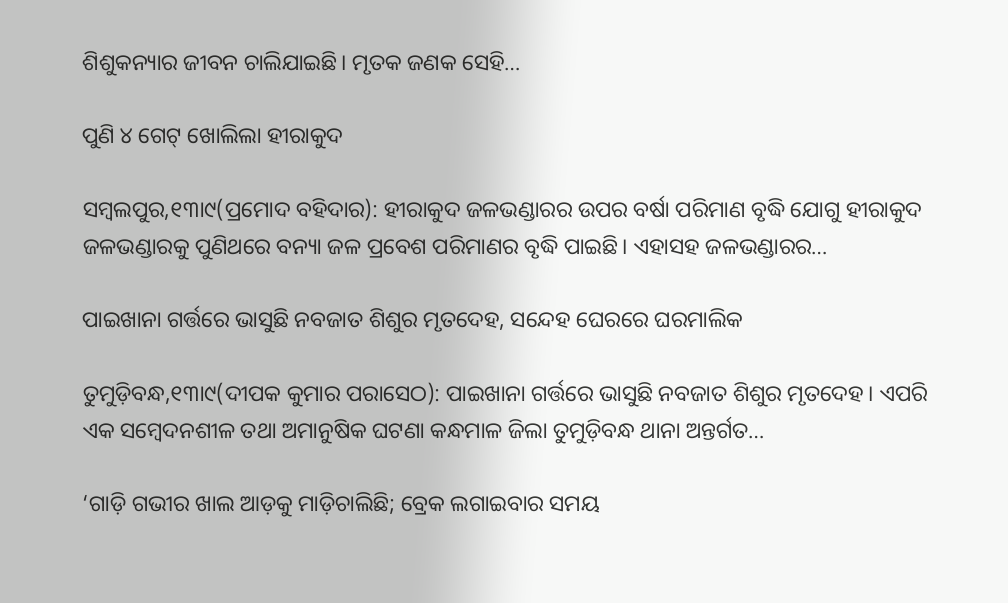ଶିଶୁକନ୍ୟାର ଜୀବନ ଚାଲିଯାଇଛି। ମୃତକ ଜଣକ ସେହି…

ପୁଣି ୪ ଗେଟ୍‌ ଖୋଲିଲା ହୀରାକୁଦ

ସମ୍ବଲପୁର,୧୩ା୯(ପ୍ରମୋଦ ବହିଦାର): ହୀରାକୁଦ ଜଳଭଣ୍ଡାରର ଉପର ବର୍ଷା ପରିମାଣ ବୃଦ୍ଧି ଯୋଗୁ ହୀରାକୁଦ ଜଳଭଣ୍ଡାରକୁ ପୁଣିଥରେ ବନ୍ୟା ଜଳ ପ୍ରବେଶ ପରିମାଣର ବୃଦ୍ଧି ପାଇଛି। ଏହାସହ ଜଳଭଣ୍ଡାରର…

ପାଇଖାନା ଗର୍ତ୍ତରେ ଭାସୁଛି ନବଜାତ ଶିଶୁର ମୃତଦେହ, ସନ୍ଦେହ ଘେରରେ ଘରମାଲିକ

ତୁମୁଡ଼ିବନ୍ଧ,୧୩ା୯(ଦୀପକ କୁମାର ପରାସେଠ): ପାଇଖାନା ଗର୍ତ୍ତରେ ଭାସୁଛି ନବଜାତ ଶିଶୁର ମୃତଦେହ। ଏପରି ଏକ ସମ୍ବେଦନଶୀଳ ତଥା ଅମାନୁଷିକ ଘଟଣା କନ୍ଧମାଳ ଜିଲା ତୁମୁଡ଼ିବନ୍ଧ ଥାନା ଅନ୍ତର୍ଗତ…

‘ଗାଡ଼ି ଗଭୀର ଖାଲ ଆଡ଼କୁ ମାଡ଼ିଚାଲିଛି; ବ୍ରେକ ଲଗାଇବାର ସମୟ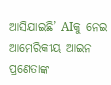ଆସିଯାଇଛି’ AIକୁ ନେଇ ଆମେରିକୀୟ ଆଇନ ପ୍ରଣେତାଙ୍କ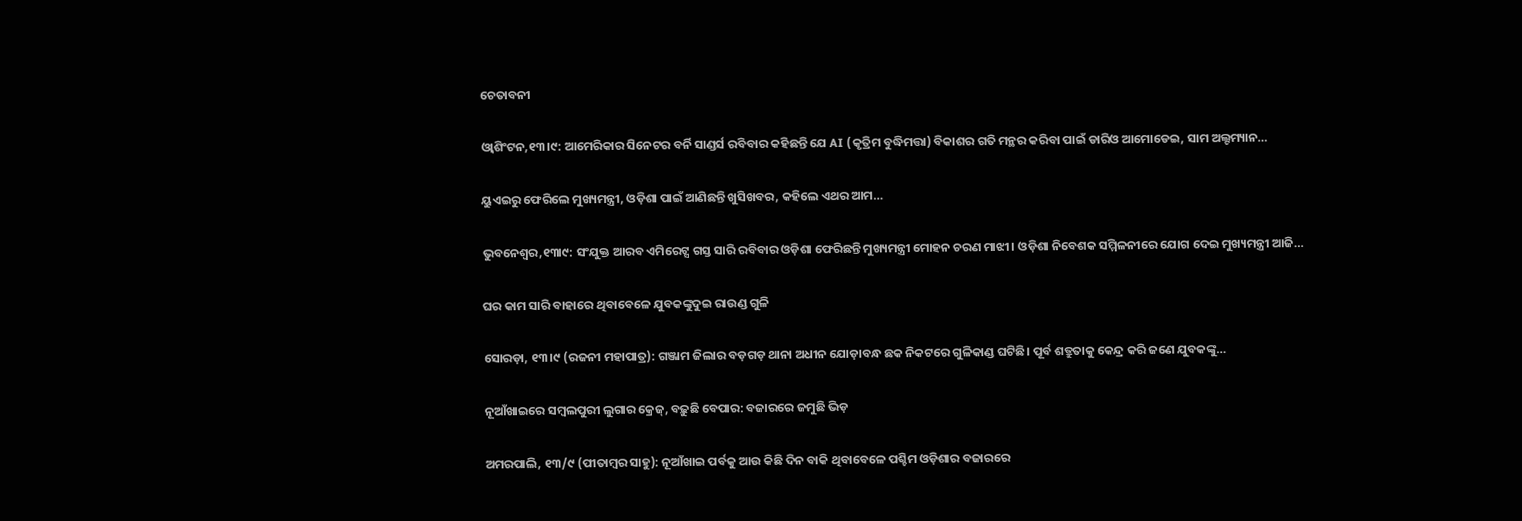ଚେତାବନୀ

ଓ୍ବାଶିଂଟନ,୧୩।୯: ଆମେରିକାର ସିନେଟର ବର୍ନି ସାଣ୍ଡର୍ସ ରବିବାର କହିଛନ୍ତି ଯେ AI (କୃତ୍ରିମ ବୁଦ୍ଧିମତ୍ତା) ବିକାଶର ଗତି ମନ୍ଥର କରିବା ପାଇଁ ଡାରିଓ ଆମୋଡେଇ, ସାମ ଅଲ୍ଟମ୍ୟାନ…

ୟୁଏଇରୁ ଫେରିଲେ ମୁଖ୍ୟମନ୍ତ୍ରୀ, ଓଡ଼ିଶା ପାଇଁ ଆଣିଛନ୍ତି ଖୁସିଖବର, କହିଲେ ଏଥର ଆମ…

ଭୁବନେଶ୍ୱର,୧୩ା୯: ସଂଯୁକ୍ତ ଆରବ ଏମିରେଟ୍ସ ଗସ୍ତ ସାରି ରବିବାର ଓଡ଼ିଶା ଫେରିଛନ୍ତି ମୁଖ୍ୟମନ୍ତ୍ରୀ ମୋହନ ଚରଣ ମାଝୀ। ଓଡ଼ିଶା ନିବେଶକ ସମ୍ମିଳନୀରେ ଯୋଗ ଦେଇ ମୁଖ୍ୟମନ୍ତ୍ରୀ ଆଜି…

ଘର କାମ ସାରି ବାହାରେ ଥିବାବେଳେ ଯୁବକଙ୍କୁଦୁଇ ରାଉଣ୍ଡ ଗୁଳି

ସୋରଡ଼ା, ୧୩।୯ (ରଜନୀ ମହାପାତ୍ର): ଗଞ୍ଜାମ ଜିଲାର ବଡ଼ଗଡ଼ ଥାନା ଅଧୀନ ଯୋଡ଼ାବନ୍ଧ ଛକ ନିକଟରେ ଗୁଳିକାଣ୍ଡ ଘଟିଛି। ପୂର୍ବ ଶତ୍ରୁତାକୁ କେନ୍ଦ୍ର କରି ଜଣେ ଯୁବକଙ୍କୁ…

ନୂଆଁଖାଇରେ ସମ୍ବଲପୁରୀ ଲୁଗାର କ୍ରେଜ୍‌, ବଢ଼ୁଛି ବେପାର: ବଜାରରେ ଜମୁଛି ଭିଡ଼

ଅମରପାଲି, ୧୩/୯ (ପୀତାମ୍ବର ସାହୁ): ନୂଆଁଖାଇ ପର୍ବକୁ ଆଉ କିଛି ଦିନ ବାକି ଥିବାବେଳେ ପଶ୍ଚିମ ଓଡ଼ିଶାର ବଜାରରେ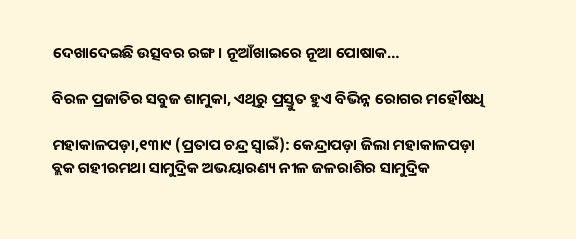ଦେଖାଦେଇଛି ଉତ୍ସବର ରଙ୍ଗ। ନୂଆଁଖାଇରେ ନୂଆ ପୋଷାକ…

ବିରଳ ପ୍ରଜାତିର ସବୁଜ ଶାମୁକା, ଏଥିରୁ ପ୍ରସ୍ତୁତ ହୁଏ ବିଭିନ୍ନ ରୋଗର ମହୌଷଧି

ମହାକାଳପଡ଼ା,୧୩ା୯ (ପ୍ରତାପ ଚନ୍ଦ୍ର ସ୍ବାଇଁ): କେନ୍ଦ୍ରାପଡ଼ା ଜିଲା ମହାକାଳପଡ଼ା ବ୍ଲକ ଗହୀରମଥା ସାମୁଦ୍ରିକ ଅଭୟାରଣ୍ୟ ନୀଳ ଜଳରାଶିର ସାମୁଦ୍ରିକ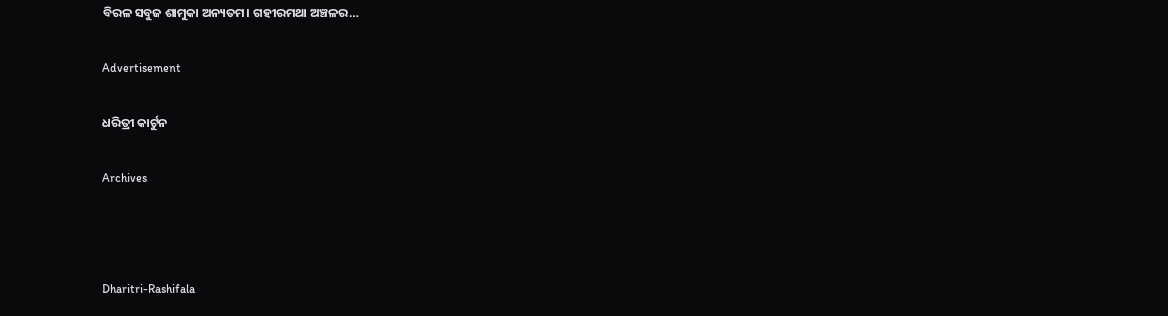ବିରଳ ସବୁଜ ଶାମୁକା ଅନ୍ୟତମ। ଗହୀରମଥା ଅଞ୍ଚଳର…

Advertisement

ଧରିତ୍ରୀ କାର୍ଟୁନ

Archives



Dharitri-Rashifala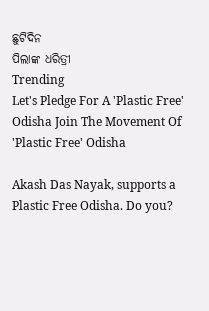ଛୁଟିଦିନ
ପିଲାଙ୍କ ଧରିତ୍ରୀ
Trending
Let's Pledge For A 'Plastic Free' Odisha Join The Movement Of 'Plastic Free' Odisha

Akash Das Nayak, supports a Plastic Free Odisha. Do you?